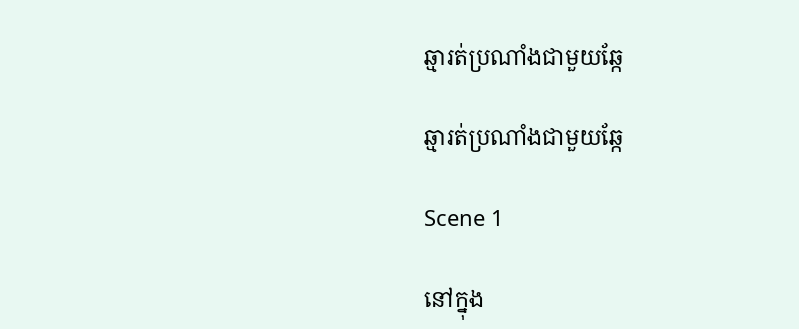ឆ្មារត់ប្រណាំងជាមួយឆ្កែ

ឆ្មារត់ប្រណាំងជាមួយឆ្កែ

Scene 1

នៅក្នុង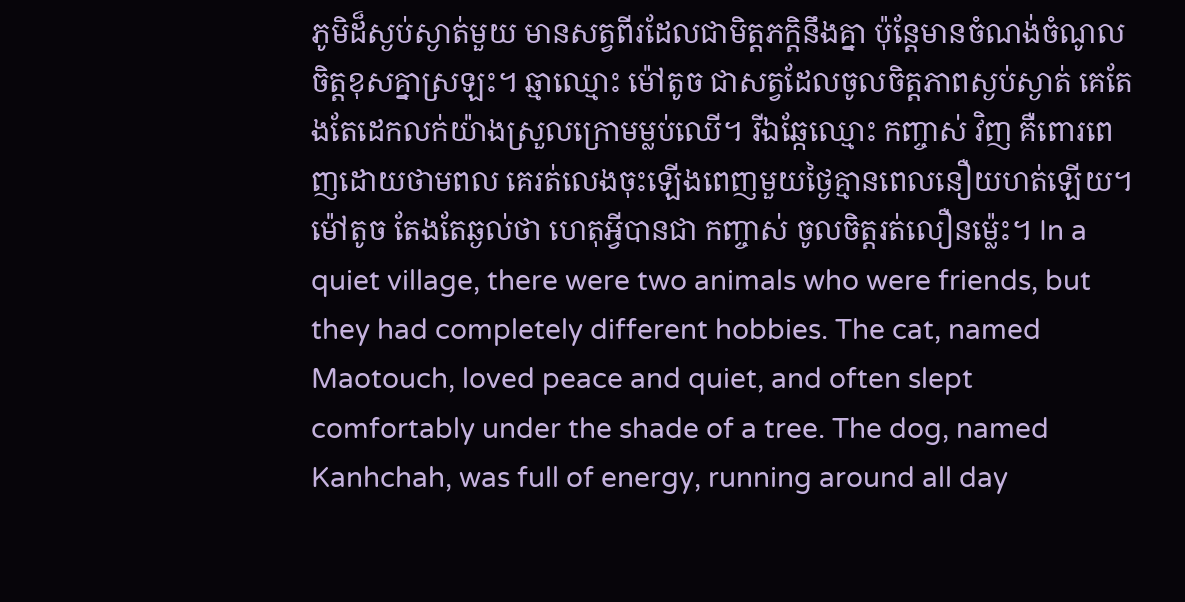ភូមិដ៏ស្ងប់ស្ងាត់មួយ មានសត្វពីរដែលជាមិត្តភក្តិនឹងគ្នា ប៉ុន្តែមានចំណង់ចំណូលចិត្តខុសគ្នាស្រឡះ។ ឆ្មាឈ្មោះ ម៉ៅតូច ជាសត្វដែលចូលចិត្តភាពស្ងប់ស្ងាត់ គេតែងតែដេកលក់យ៉ាងស្រួលក្រោមម្លប់ឈើ។ រីឯឆ្កែឈ្មោះ កញ្ចាស់ វិញ គឺពោរពេញដោយថាមពល គេរត់លេងចុះឡើងពេញមួយថ្ងៃគ្មានពេលនឿយហត់ឡើយ។ ម៉ៅតូច តែងតែឆ្ងល់ថា ហេតុអ្វីបានជា កញ្ចាស់ ចូលចិត្តរត់លឿនម្ល៉េះ។ In a quiet village, there were two animals who were friends, but they had completely different hobbies. The cat, named Maotouch, loved peace and quiet, and often slept comfortably under the shade of a tree. The dog, named Kanhchah, was full of energy, running around all day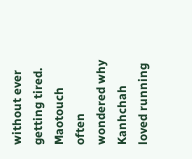without ever getting tired. Maotouch often wondered why Kanhchah loved running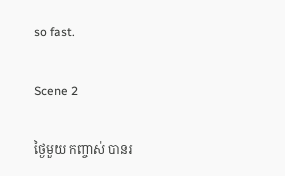so fast.

Scene 2

ថ្ងៃមួយ កញ្ចាស់ បានរ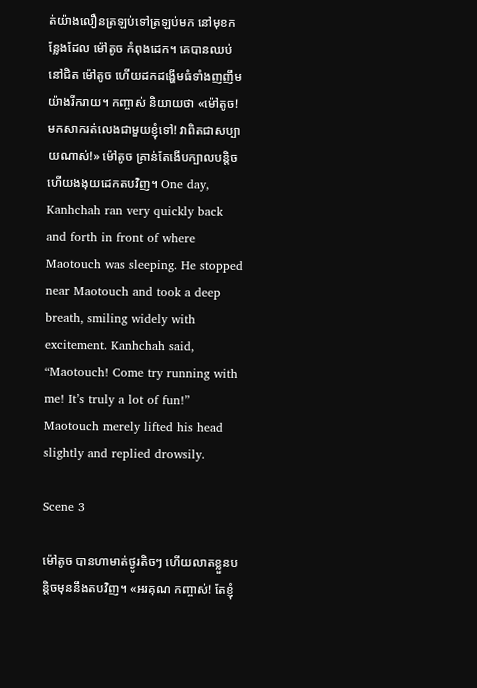ត់យ៉ាងលឿនត្រឡប់ទៅត្រឡប់មក នៅមុខកន្លែងដែល ម៉ៅតូច កំពុងដេក។ គេបានឈប់នៅជិត ម៉ៅតូច ហើយដកដង្ហើមធំទាំងញញឹមយ៉ាងរីករាយ។ កញ្ចាស់ និយាយថា «ម៉ៅតូច! មកសាករត់លេងជាមួយខ្ញុំទៅ! វាពិតជាសប្បាយណាស់!» ម៉ៅតូច គ្រាន់តែងើបក្បាលបន្តិចហើយងងុយដេកតបវិញ។ One day, Kanhchah ran very quickly back and forth in front of where Maotouch was sleeping. He stopped near Maotouch and took a deep breath, smiling widely with excitement. Kanhchah said, “Maotouch! Come try running with me! It’s truly a lot of fun!” Maotouch merely lifted his head slightly and replied drowsily.

Scene 3

ម៉ៅតូច បានហាមាត់ថ្ងូរតិចៗ ហើយលាតខ្លួនបន្តិចមុននឹងតបវិញ។ «អរគុណ កញ្ចាស់! តែខ្ញុំ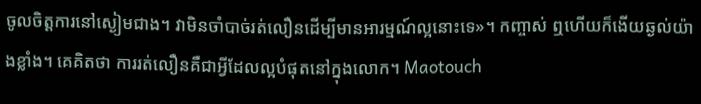ចូលចិត្តការនៅស្ងៀមជាង។ វាមិនចាំបាច់រត់លឿនដើម្បីមានអារម្មណ៍ល្អនោះទេ»។ កញ្ចាស់ ឮហើយក៏ងើយឆ្ងល់យ៉ាងខ្លាំង។ គេគិតថា ការរត់លឿនគឺជាអ្វីដែលល្អបំផុតនៅក្នុងលោក។ Maotouch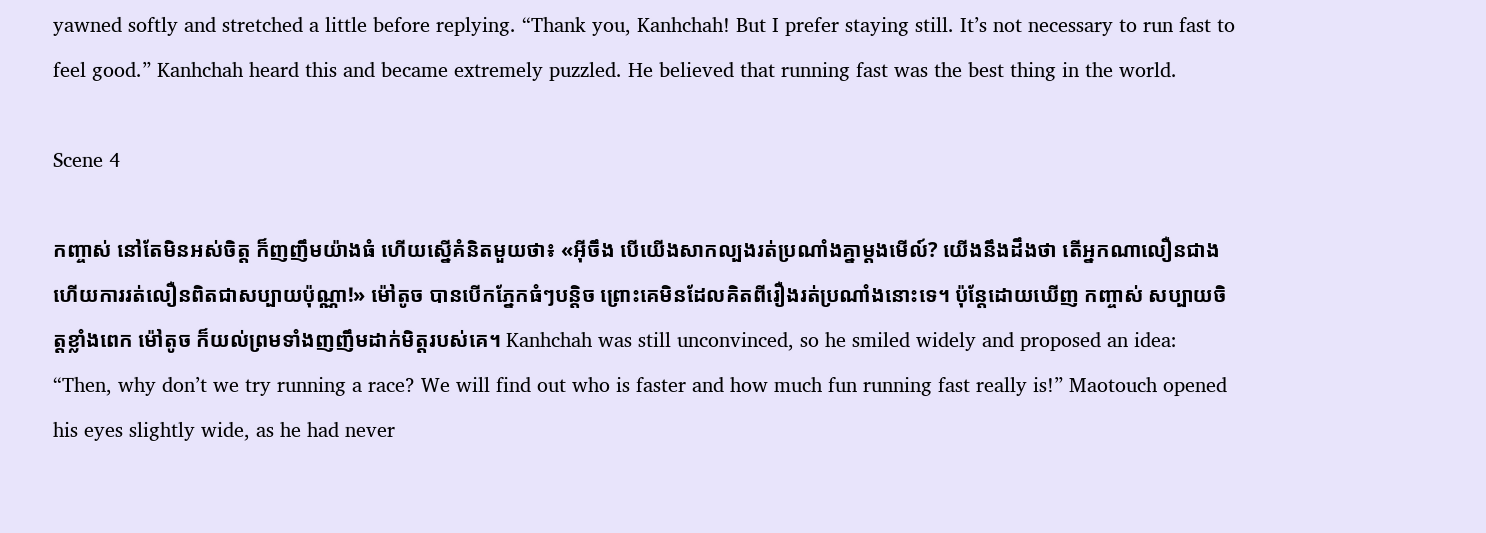yawned softly and stretched a little before replying. “Thank you, Kanhchah! But I prefer staying still. It’s not necessary to run fast to feel good.” Kanhchah heard this and became extremely puzzled. He believed that running fast was the best thing in the world.

Scene 4

កញ្ចាស់ នៅតែមិនអស់ចិត្ត ក៏ញញឹមយ៉ាងធំ ហើយស្នើគំនិតមួយថា៖ «អ៊ីចឹង បើយើងសាកល្បងរត់ប្រណាំងគ្នាម្ដងមើល៍? យើងនឹងដឹងថា តើអ្នកណាលឿនជាង ហើយការរត់លឿនពិតជាសប្បាយប៉ុណ្ណា!» ម៉ៅតូច បានបើកភ្នែកធំៗបន្តិច ព្រោះគេមិនដែលគិតពីរឿងរត់ប្រណាំងនោះទេ។ ប៉ុន្តែដោយឃើញ កញ្ចាស់ សប្បាយចិត្តខ្លាំងពេក ម៉ៅតូច ក៏យល់ព្រមទាំងញញឹមដាក់មិត្តរបស់គេ។ Kanhchah was still unconvinced, so he smiled widely and proposed an idea: “Then, why don’t we try running a race? We will find out who is faster and how much fun running fast really is!” Maotouch opened his eyes slightly wide, as he had never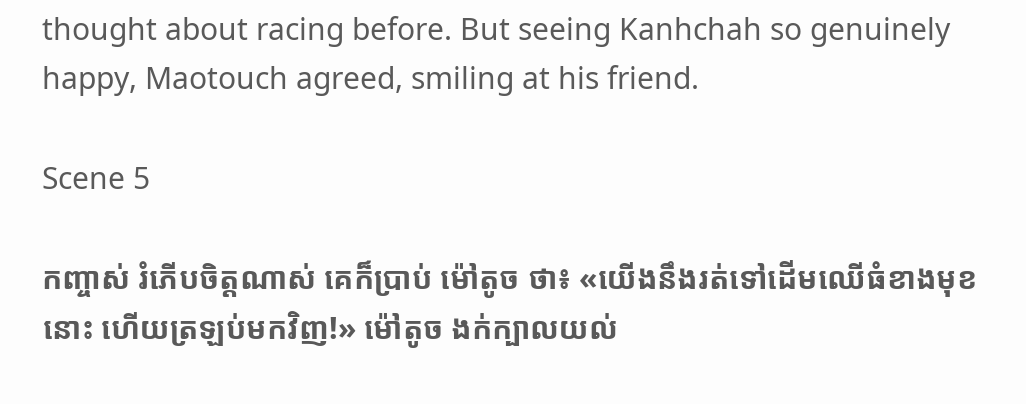thought about racing before. But seeing Kanhchah so genuinely happy, Maotouch agreed, smiling at his friend.

Scene 5

កញ្ចាស់ រំភើបចិត្តណាស់ គេក៏ប្រាប់ ម៉ៅតូច ថា៖ «យើងនឹងរត់ទៅដើមឈើធំខាងមុខនោះ ហើយត្រឡប់មកវិញ!» ម៉ៅតូច ងក់ក្បាលយល់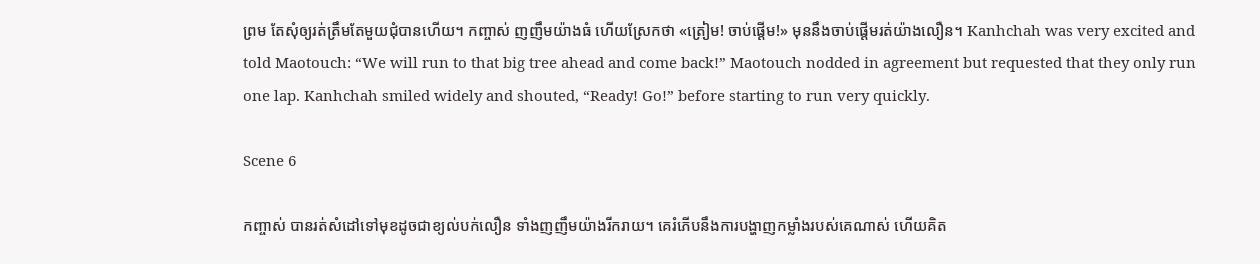ព្រម តែសុំឲ្យរត់ត្រឹមតែមួយជុំបានហើយ។ កញ្ចាស់ ញញឹមយ៉ាងធំ ហើយស្រែកថា «ត្រៀម! ចាប់ផ្ដើម!» មុននឹងចាប់ផ្តើមរត់យ៉ាងលឿន។ Kanhchah was very excited and told Maotouch: “We will run to that big tree ahead and come back!” Maotouch nodded in agreement but requested that they only run one lap. Kanhchah smiled widely and shouted, “Ready! Go!” before starting to run very quickly.

Scene 6

កញ្ចាស់ បានរត់សំដៅទៅមុខដូចជាខ្យល់បក់លឿន ទាំងញញឹមយ៉ាងរីករាយ។ គេរំភើបនឹងការបង្ហាញកម្លាំងរបស់គេណាស់ ហើយគិត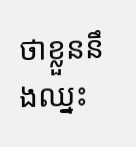ថាខ្លួននឹងឈ្នះ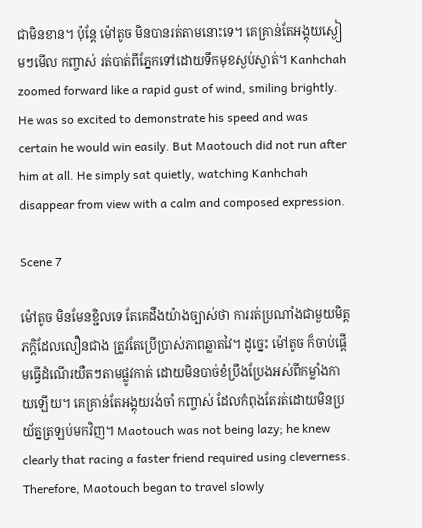ជាមិនខាន។ ប៉ុន្តែ ម៉ៅតូច មិនបានរត់តាមនោះទេ។ គេគ្រាន់តែអង្គុយស្ងៀមៗមើល កញ្ចាស់ រត់បាត់ពីភ្នែកទៅដោយទឹកមុខស្ងប់ស្ងាត់។ Kanhchah zoomed forward like a rapid gust of wind, smiling brightly. He was so excited to demonstrate his speed and was certain he would win easily. But Maotouch did not run after him at all. He simply sat quietly, watching Kanhchah disappear from view with a calm and composed expression.

Scene 7

ម៉ៅតូច មិនមែនខ្ជិលទេ តែគេដឹងយ៉ាងច្បាស់ថា ការរត់ប្រណាំងជាមួយមិត្តភក្តិដែលលឿនជាង ត្រូវតែប្រើប្រាស់ភាពឆ្លាតវៃ។ ដូច្នេះ ម៉ៅតូច ក៏ចាប់ផ្ដើមធ្វើដំណើរយឺតៗតាមផ្លូវកាត់ ដោយមិនបាច់ខំប្រឹងប្រែងអស់ពីកម្លាំងកាយឡើយ។ គេគ្រាន់តែអង្គុយរង់ចាំ កញ្ចាស់ ដែលកំពុងតែរត់ដោយមិនប្រយ័ត្នត្រឡប់មកវិញ។ Maotouch was not being lazy; he knew clearly that racing a faster friend required using cleverness. Therefore, Maotouch began to travel slowly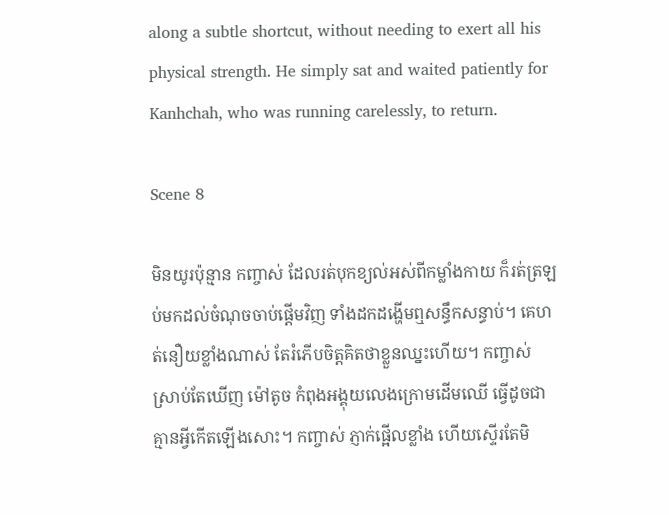along a subtle shortcut, without needing to exert all his physical strength. He simply sat and waited patiently for Kanhchah, who was running carelessly, to return.

Scene 8

មិនយូរប៉ុន្មាន កញ្ចាស់ ដែលរត់បុកខ្យល់អស់ពីកម្លាំងកាយ ក៏រត់ត្រឡប់មកដល់ចំណុចចាប់ផ្ដើមវិញ ទាំងដកដង្ហើមឮសន្ធឹកសន្ធាប់។ គេហត់នឿយខ្លាំងណាស់ តែរំភើបចិត្តគិតថាខ្លួនឈ្នះហើយ។ កញ្ចាស់ ស្រាប់តែឃើញ ម៉ៅតូច កំពុងអង្គុយលេងក្រោមដើមឈើ ធ្វើដូចជាគ្មានអ្វីកើតឡើងសោះ។ កញ្ចាស់ ភ្ញាក់ផ្អើលខ្លាំង ហើយស្ទើរតែមិ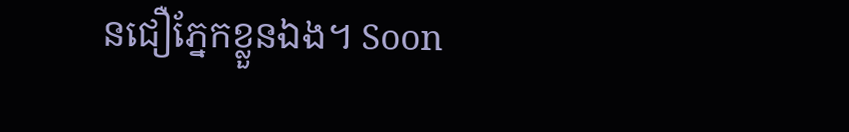នជឿភ្នែកខ្លួនឯង។ Soon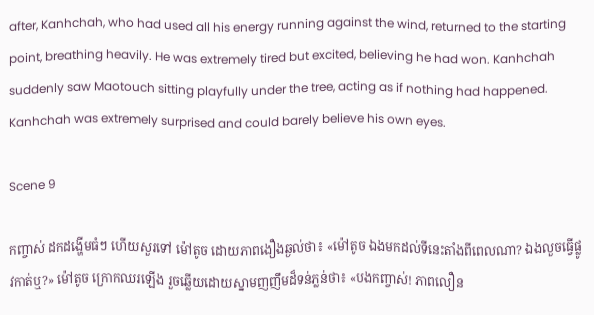after, Kanhchah, who had used all his energy running against the wind, returned to the starting point, breathing heavily. He was extremely tired but excited, believing he had won. Kanhchah suddenly saw Maotouch sitting playfully under the tree, acting as if nothing had happened. Kanhchah was extremely surprised and could barely believe his own eyes.

Scene 9

កញ្ចាស់ ដកដង្ហើមធំៗ ហើយសួរទៅ ម៉ៅតូច ដោយភាពងឿងឆ្ងល់ថា៖ «ម៉ៅតូច ឯងមកដល់ទីនេះតាំងពីពេលណា? ឯងលួចធ្វើផ្លូវកាត់ឬ?» ម៉ៅតូច ក្រោកឈរឡើង រួចឆ្លើយដោយស្នាមញញឹមដ៏ទន់ភ្លន់ថា៖ «បងកញ្ចាស់! ភាពលឿន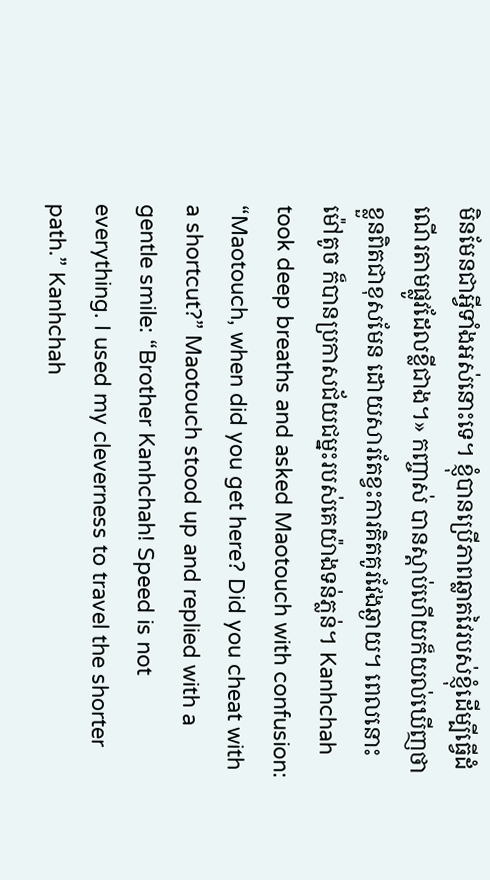មិនមែនជាអ្វីទាំងអស់នោះទេ។ ខ្ញុំបានប្រើភាពឆ្លាតវៃរបស់ខ្ញុំដើម្បីធ្វើដំណើរតាមផ្លូវដែលខ្លីជាង។» កញ្ចាស់ បានស្តាប់ហើយក៏យល់ឃើញថា ខ្លួនពិតជាខុសមែន ដោយសារតែខ្វះការគិតគូរវែងឆ្ងាយ។ ពេលនោះ ម៉ៅតូច ក៏បានប្រកាសជ័យជម្នះរបស់គេយ៉ាងទន់ភ្លន់។ Kanhchah took deep breaths and asked Maotouch with confusion: “Maotouch, when did you get here? Did you cheat with a shortcut?” Maotouch stood up and replied with a gentle smile: “Brother Kanhchah! Speed is not everything. I used my cleverness to travel the shorter path.” Kanhchah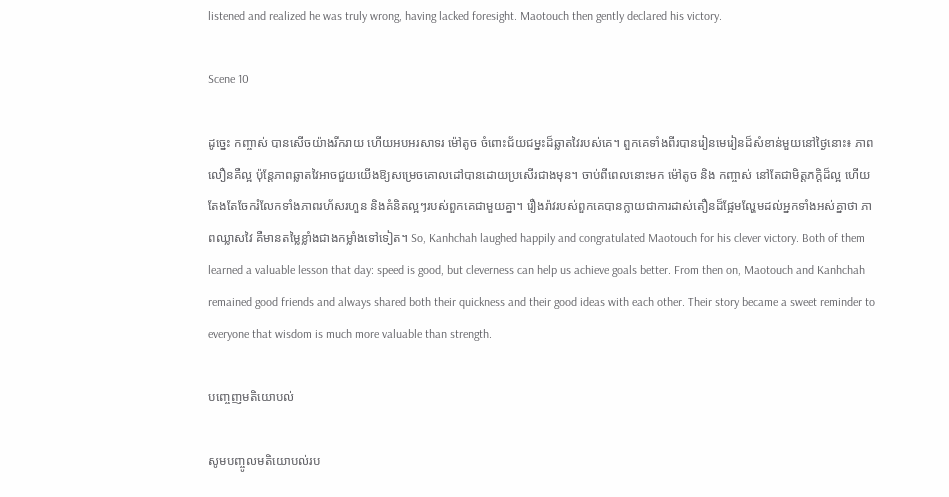listened and realized he was truly wrong, having lacked foresight. Maotouch then gently declared his victory.

Scene 10

ដូច្នេះ កញ្ចាស់ បានសើចយ៉ាងរីករាយ ហើយអបអរសាទរ ម៉ៅតូច ចំពោះជ័យជម្នះដ៏ឆ្លាតវៃរបស់គេ។ ពួកគេទាំងពីរបានរៀនមេរៀនដ៏សំខាន់មួយនៅថ្ងៃនោះ៖ ភាពលឿនគឺល្អ ប៉ុន្តែភាពឆ្លាតវៃអាចជួយយើងឱ្យសម្រេចគោលដៅបានដោយប្រសើរជាងមុន។ ចាប់ពីពេលនោះមក ម៉ៅតូច និង កញ្ចាស់ នៅតែជាមិត្តភក្តិដ៏ល្អ ហើយតែងតែចែករំលែកទាំងភាពរហ័សរហួន និងគំនិតល្អៗរបស់ពួកគេជាមួយគ្នា។ រឿងរ៉ាវរបស់ពួកគេបានក្លាយជាការដាស់តឿនដ៏ផ្អែមល្ហែមដល់អ្នកទាំងអស់គ្នាថា ភាពឈ្លាសវៃ គឺមានតម្លៃខ្លាំងជាងកម្លាំងទៅទៀត។ So, Kanhchah laughed happily and congratulated Maotouch for his clever victory. Both of them learned a valuable lesson that day: speed is good, but cleverness can help us achieve goals better. From then on, Maotouch and Kanhchah remained good friends and always shared both their quickness and their good ideas with each other. Their story became a sweet reminder to everyone that wisdom is much more valuable than strength.

បញ្ចេញមតិយោបល់

សូមបញ្ចូលមតិយោបល់រប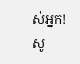ស់អ្នក!
សូ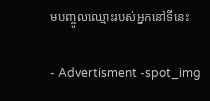មបញ្ចូលឈ្មោះរបស់អ្នកនៅទីនេះ

- Advertisment -spot_img